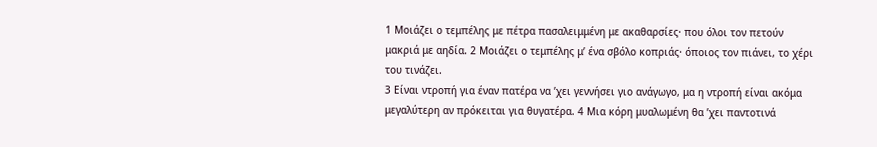1 Μοιάζει ο τεμπέλης με πέτρα πασαλειμμένη με ακαθαρσίες· που όλοι τον πετούν μακριά με αηδία. 2 Μοιάζει ο τεμπέλης μ’ ένα σβόλο κοπριάς· όποιος τον πιάνει, το χέρι του τινάζει.
3 Είναι ντροπή για έναν πατέρα να ’χει γεννήσει γιο ανάγωγο, μα η ντροπή είναι ακόμα μεγαλύτερη αν πρόκειται για θυγατέρα. 4 Μια κόρη μυαλωμένη θα ’χει παντοτινά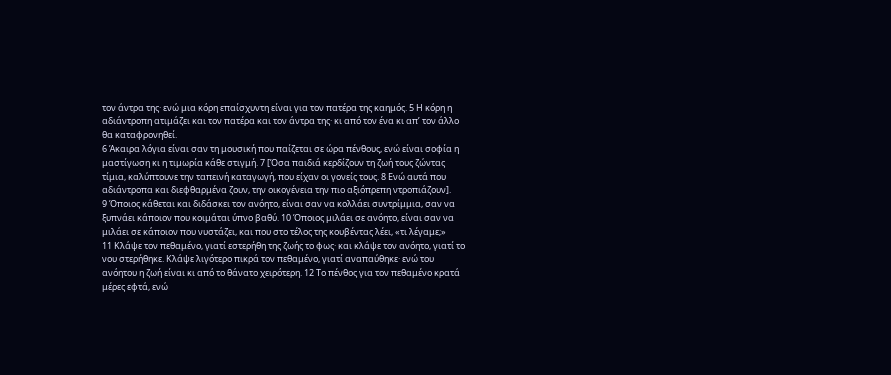τον άντρα της· ενώ μια κόρη επαίσχυντη είναι για τον πατέρα της καημός. 5 Η κόρη η αδιάντροπη ατιμάζει και τον πατέρα και τον άντρα της· κι από τον ένα κι απ’ τον άλλο θα καταφρονηθεί.
6 Άκαιρα λόγια είναι σαν τη μουσική που παίζεται σε ώρα πένθους, ενώ είναι σοφία η μαστίγωση κι η τιμωρία κάθε στιγμή. 7 [Όσα παιδιά κερδίζουν τη ζωή τους ζώντας τίμια, καλύπτουνε την ταπεινή καταγωγή, που είχαν οι γονείς τους. 8 Ενώ αυτά που αδιάντροπα και διεφθαρμένα ζουν, την οικογένεια την πιο αξιόπρεπη ντροπιάζουν].
9 Όποιος κάθεται και διδάσκει τον ανόητο, είναι σαν να κολλάει συντρίμμια, σαν να ξυπνάει κάποιον που κοιμάται ύπνο βαθύ. 10 Όποιος μιλάει σε ανόητο, είναι σαν να μιλάει σε κάποιον που νυστάζει, και που στο τέλος της κουβέντας λέει, «τι λέγαμε;»
11 Κλάψε τον πεθαμένο, γιατί εστερήθη της ζωής το φως· και κλάψε τον ανόητο, γιατί το νου στερήθηκε. Κλάψε λιγότερο πικρά τον πεθαμένο, γιατί αναπαύθηκε· ενώ του ανόητου η ζωή είναι κι από το θάνατο χειρότερη. 12 Το πένθος για τον πεθαμένο κρατά μέρες εφτά, ενώ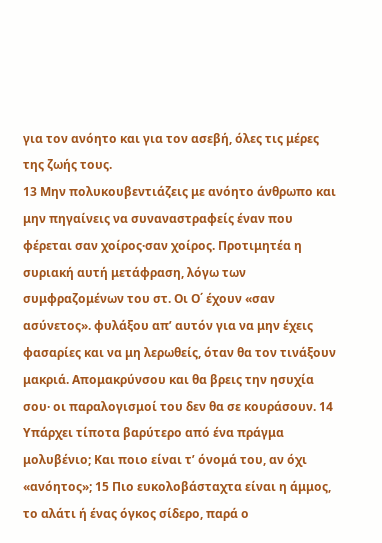για τον ανόητο και για τον ασεβή, όλες τις μέρες της ζωής τους.
13 Μην πολυκουβεντιάζεις με ανόητο άνθρωπο και μην πηγαίνεις να συναναστραφείς έναν που φέρεται σαν χοίρος·σαν χοίρος. Προτιμητέα η συριακή αυτή μετάφραση, λόγω των συμφραζομένων του στ. Οι Ο΄ έχουν «σαν ασύνετος». φυλάξου απ’ αυτόν για να μην έχεις φασαρίες και να μη λερωθείς, όταν θα τον τινάξουν μακριά. Απομακρύνσου και θα βρεις την ησυχία σου· οι παραλογισμοί του δεν θα σε κουράσουν. 14 Υπάρχει τίποτα βαρύτερο από ένα πράγμα μολυβένιο; Και ποιο είναι τ’ όνομά του, αν όχι «ανόητος»; 15 Πιο ευκολοβάσταχτα είναι η άμμος, το αλάτι ή ένας όγκος σίδερο, παρά ο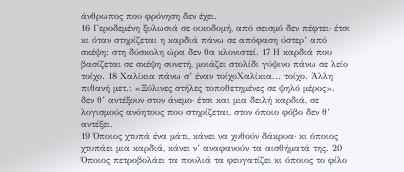άνθρωπος που φρόνηση δεν έχει.
16 Γεροδεμένη ξυλωσιά σε οικοδομή, από σεισμό δεν πέφτει· έτσι κι όταν στηρίζεται η καρδιά πάνω σε απόφαση ύστερ’ από σκέψη: στη δύσκολη ώρα δεν θα κλονιστεί. 17 Η καρδιά που βασίζεται σε σκέψη συνετή, μοιάζει στολίδι γύψινο πάνω σε λείο τοίχο. 18 Χαλίκια πάνω σ’ έναν τοίχοΧαλίκια... τοίχο. Άλλη πιθανή μετ.: «Ξύλινες στήλες τοποθετημένες σε ψηλό μέρος». δεν θ’ αντέξουν στον άνεμο· έτσι και μια δειλή καρδιά, σε λογισμούς ανόητους που στηρίζεται, στον όποιο φόβο δεν θ’ αντέξει.
19 Όποιος χτυπά ένα μάτι, κάνει να χυθούν δάκρυα· κι όποιος χτυπάει μια καρδιά, κάνει ν’ αναφανούν τα αισθήματά της. 20 Όποιος πετροβολάει τα πουλιά τα φευγατίζει κι όποιος το φίλο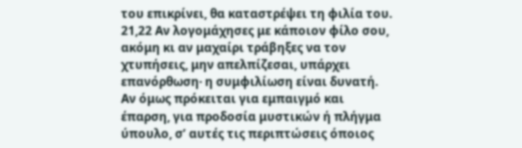του επικρίνει, θα καταστρέψει τη φιλία του. 21,22 Αν λογομάχησες με κάποιον φίλο σου, ακόμη κι αν μαχαίρι τράβηξες να τον χτυπήσεις, μην απελπίζεσαι, υπάρχει επανόρθωση· η συμφιλίωση είναι δυνατή. Αν όμως πρόκειται για εμπαιγμό και έπαρση, για προδοσία μυστικών ή πλήγμα ύπουλο, σ’ αυτές τις περιπτώσεις όποιος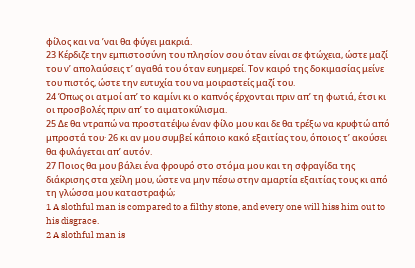φίλος και να ’ναι θα φύγει μακριά.
23 Κέρδιζε την εμπιστοσύνη του πλησίον σου όταν είναι σε φτώχεια, ώστε μαζί του ν’ απολαύσεις τ’ αγαθά του όταν ευημερεί. Τον καιρό της δοκιμασίας μείνε του πιστός, ώστε την ευτυχία του να μοιραστείς μαζί του.
24 Όπως οι ατμοί απ’ το καμίνι κι ο καπνός έρχονται πριν απ’ τη φωτιά, έτσι κι οι προσβολές πριν απ’ το αιματοκύλισμα.
25 Δε θα ντραπώ να προστατέψω έναν φίλο μου και δε θα τρέξω να κρυφτώ από μπροστά του· 26 κι αν μου συμβεί κάποιο κακό εξαιτίας του, όποιος τ’ ακούσει θα φυλάγεται απ’ αυτόν.
27 Ποιος θα μου βάλει ένα φρουρό στο στόμα μου και τη σφραγίδα της διάκρισης στα χείλη μου, ώστε να μην πέσω στην αμαρτία εξαιτίας τους κι από τη γλώσσα μου καταστραφώ;
1 A slothful man is compared to a filthy stone, and every one will hiss him out to his disgrace.
2 A slothful man is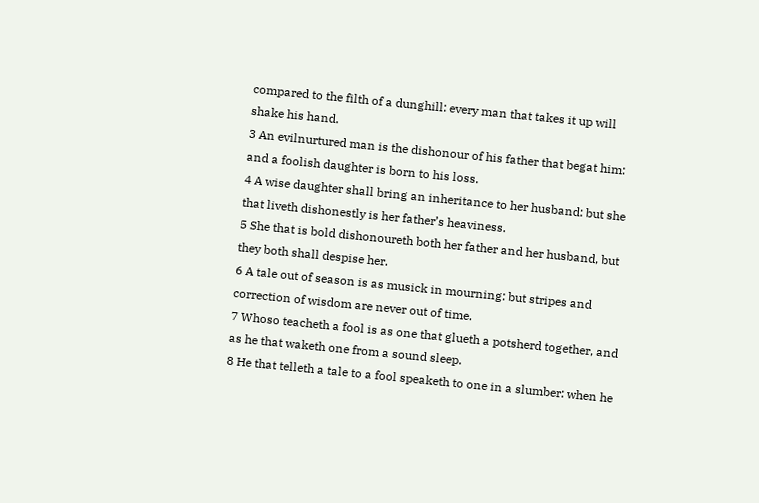compared to the filth of a dunghill: every man that takes it up will shake his hand.
3 An evilnurtured man is the dishonour of his father that begat him: and a foolish daughter is born to his loss.
4 A wise daughter shall bring an inheritance to her husband: but she that liveth dishonestly is her father’s heaviness.
5 She that is bold dishonoureth both her father and her husband, but they both shall despise her.
6 A tale out of season is as musick in mourning: but stripes and correction of wisdom are never out of time.
7 Whoso teacheth a fool is as one that glueth a potsherd together, and as he that waketh one from a sound sleep.
8 He that telleth a tale to a fool speaketh to one in a slumber: when he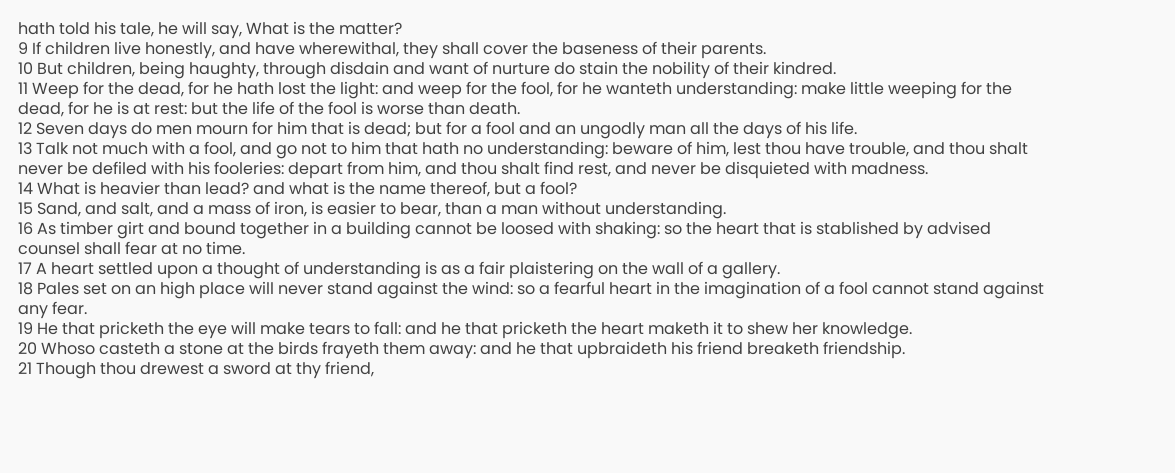hath told his tale, he will say, What is the matter?
9 If children live honestly, and have wherewithal, they shall cover the baseness of their parents.
10 But children, being haughty, through disdain and want of nurture do stain the nobility of their kindred.
11 Weep for the dead, for he hath lost the light: and weep for the fool, for he wanteth understanding: make little weeping for the dead, for he is at rest: but the life of the fool is worse than death.
12 Seven days do men mourn for him that is dead; but for a fool and an ungodly man all the days of his life.
13 Talk not much with a fool, and go not to him that hath no understanding: beware of him, lest thou have trouble, and thou shalt never be defiled with his fooleries: depart from him, and thou shalt find rest, and never be disquieted with madness.
14 What is heavier than lead? and what is the name thereof, but a fool?
15 Sand, and salt, and a mass of iron, is easier to bear, than a man without understanding.
16 As timber girt and bound together in a building cannot be loosed with shaking: so the heart that is stablished by advised counsel shall fear at no time.
17 A heart settled upon a thought of understanding is as a fair plaistering on the wall of a gallery.
18 Pales set on an high place will never stand against the wind: so a fearful heart in the imagination of a fool cannot stand against any fear.
19 He that pricketh the eye will make tears to fall: and he that pricketh the heart maketh it to shew her knowledge.
20 Whoso casteth a stone at the birds frayeth them away: and he that upbraideth his friend breaketh friendship.
21 Though thou drewest a sword at thy friend,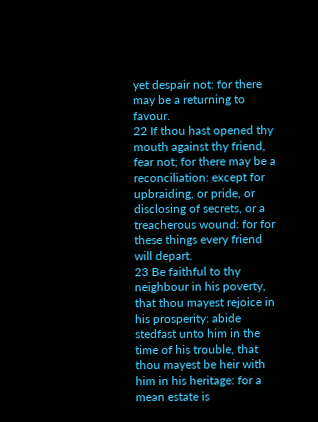yet despair not: for there may be a returning to favour.
22 If thou hast opened thy mouth against thy friend, fear not; for there may be a reconciliation: except for upbraiding, or pride, or disclosing of secrets, or a treacherous wound: for for these things every friend will depart.
23 Be faithful to thy neighbour in his poverty, that thou mayest rejoice in his prosperity: abide stedfast unto him in the time of his trouble, that thou mayest be heir with him in his heritage: for a mean estate is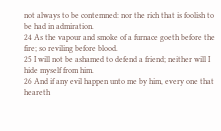not always to be contemned: nor the rich that is foolish to be had in admiration.
24 As the vapour and smoke of a furnace goeth before the fire; so reviling before blood.
25 I will not be ashamed to defend a friend; neither will I hide myself from him.
26 And if any evil happen unto me by him, every one that heareth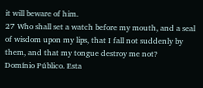it will beware of him.
27 Who shall set a watch before my mouth, and a seal of wisdom upon my lips, that I fall not suddenly by them, and that my tongue destroy me not?
Domínio Público. Esta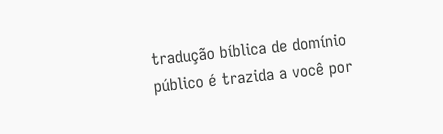tradução bíblica de domínio público é trazida a você por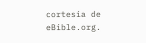cortesia de eBible.org.